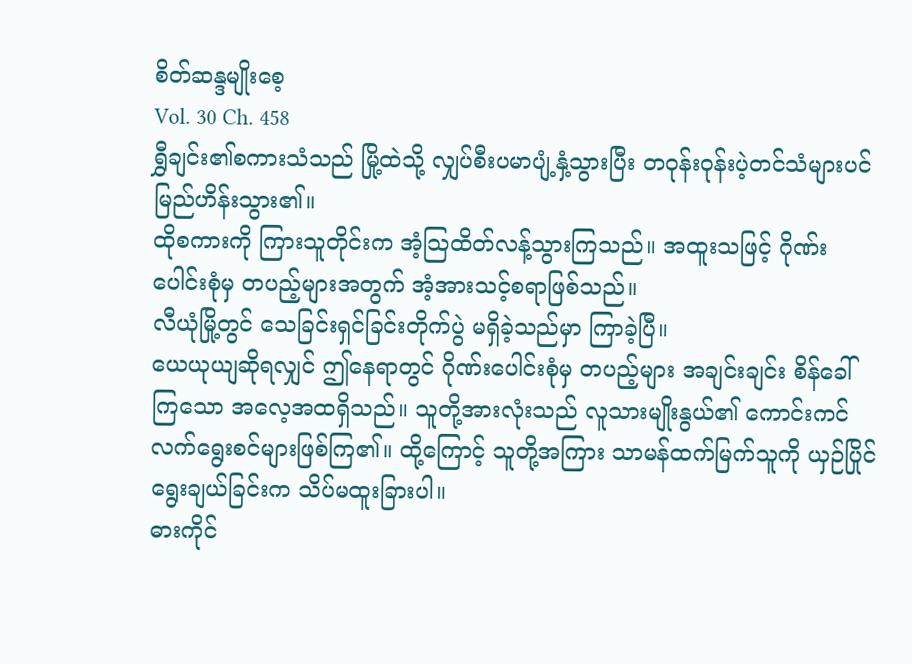စိတ်ဆန္ဒမျိုးစေ့
Vol. 30 Ch. 458
ရွှီချင်း၏စကားသံသည် မြို့ထဲသို့ လျှပ်စီးပမာပျံ့နှံ့သွားပြီး တဝုန်းဝုန်းပဲ့တင်သံများပင် မြည်ဟိန်းသွား၏။
ထိုစကားကို ကြားသူတိုင်းက အံ့သြထိတ်လန့်သွားကြသည်။ အထူးသဖြင့် ဂိုဏ်းပေါင်းစုံမှ တပည့်များအတွက် အံ့အားသင့်စရာဖြစ်သည်။
လီယုံမြို့တွင် သေခြင်းရှင်ခြင်းတိုက်ပွဲ မရှိခဲ့သည်မှာ ကြာခဲ့ပြီ။
ယေယုယျဆိုရလျှင် ဤနေရာတွင် ဂိုဏ်းပေါင်းစုံမှ တပည့်များ အချင်းချင်း စိန်ခေါ်ကြသော အလေ့အထရှိသည်။ သူတို့အားလုံးသည် လူသားမျိုးနွယ်၏ ကောင်းကင်လက်ရွေးစင်များဖြစ်ကြ၏။ ထို့ကြောင့် သူတို့အကြား သာမန်ထက်မြက်သူကို ယှဉ်ပြိုင်ရွေးချယ်ခြင်းက သိပ်မထူးခြားပါ။
ဓားကိုင်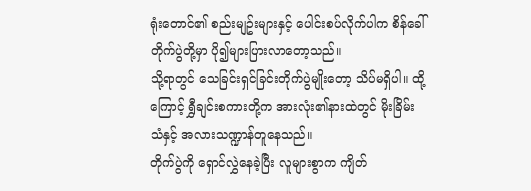ရုံးတောင်၏ စည်းမျဥ်းများနှင့် ပေါင်းစပ်လိုက်ပါက စိန်ခေါ်တိုက်ပွဲတို့မှာ ပို၍များပြားလာတော့သည်။
သို့ရာတွင် သေခြင်းရှင်ခြင်းတိုက်ပွဲမျိုးတော့ သိပ်မရှိပါ။ ထို့ကြောင့် ရွှီချင်းစကားတို့က အားလုံး၏နားထဲတွင် မိုးခြိမ်းသံနှင့် အလားသဏ္ဍာန်တူနေသည်။
တိုက်ပွဲကို ရှောင်လွှဲနေခဲ့ပြီး လူများစွာက ကျိတ်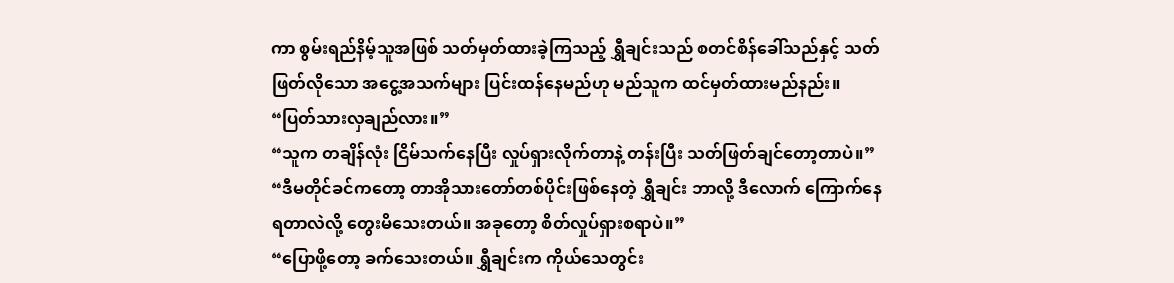ကာ စွမ်းရည်နိမ့်သူအဖြစ် သတ်မှတ်ထားခဲ့ကြသည့် ရွှီချင်းသည် စတင်စိန်ခေါ်သည်နှင့် သတ်ဖြတ်လိုသော အငွေ့အသက်များ ပြင်းထန်နေမည်ဟု မည်သူက ထင်မှတ်ထားမည်နည်း။
“ပြတ်သားလှချည်လား။”
“သူက တချိန်လုံး ငြိမ်သက်နေပြီး လှုပ်ရှားလိုက်တာနဲ့ တန်းပြီး သတ်ဖြတ်ချင်တော့တာပဲ။”
“ဒီမတိုင်ခင်ကတော့ တာအိုသားတော်တစ်ပိုင်းဖြစ်နေတဲ့ ရွှီချင်း ဘာလို့ ဒီလောက် ကြောက်နေရတာလဲလို့ တွေးမိသေးတယ်။ အခုတော့ စိတ်လှုပ်ရှားစရာပဲ။”
“ပြောဖို့တော့ ခက်သေးတယ်။ ရွှီချင်းက ကိုယ်သေတွင်း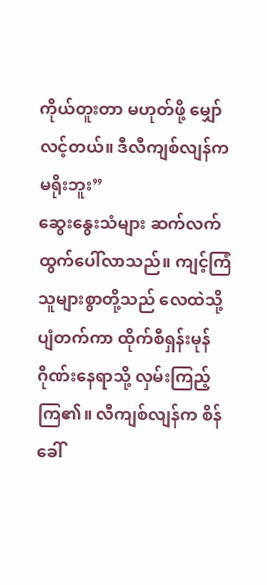ကိုယ်တူးတာ မဟုတ်ဖို့ မျှော်လင့်တယ်။ ဒီလီကျစ်လျန်က မရိုးဘူး”
ဆွေးနွေးသံများ ဆက်လက်ထွက်ပေါ်လာသည်။ ကျင့်ကြံသူများစွာတို့သည် လေထဲသို့ ပျံတက်ကာ ထိုက်စီရှန်းမုန်ဂိုဏ်းနေရာသို့ လှမ်းကြည့်ကြ၏။ လီကျစ်လျန်က စိန်ခေါ်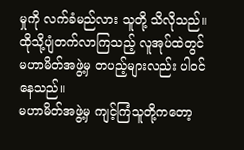မှုကို လက်ခံမည်လား သူတို့ သိလိုသည်။
ထိုသို့ပျံတက်လာကြသည့် လူအုပ်ထဲတွင် မဟာမိတ်အဖွဲ့မှ တပည့်များလည်း ပါဝင်နေသည်။
မဟာမိတ်အဖွဲ့မှ ကျင့်ကြံသူတို့ကတော့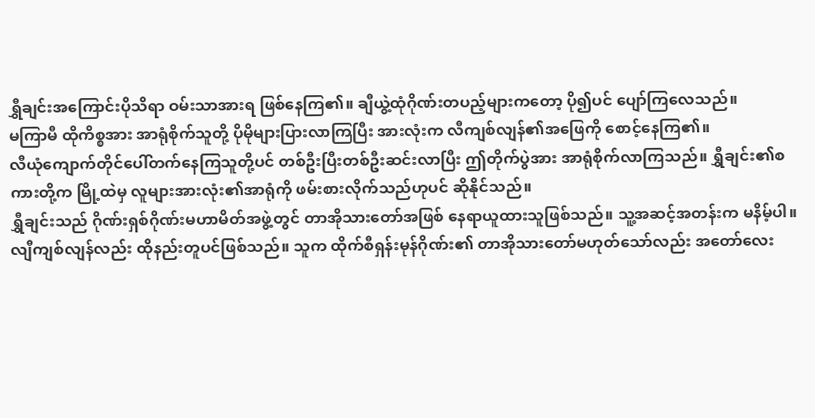ရွှီချင်းအကြောင်းပိုသိရာ ဝမ်းသာအားရ ဖြစ်နေကြ၏။ ချီယွဲ့ထုံဂိုဏ်းတပည့်များကတော့ ပို၍ပင် ပျော်ကြလေသည်။
မကြာမီ ထိုကိစ္စအား အာရုံစိုက်သူတို့ ပိုမိုများပြားလာကြပြီး အားလုံးက လီကျစ်လျန်၏အဖြေကို စောင့်နေကြ၏။
လီယုံကျောက်တိုင်ပေါ်တက်နေကြသူတို့ပင် တစ်ဦးပြီးတစ်ဦးဆင်းလာပြီး ဤတိုက်ပွဲအား အာရုံစိုက်လာကြသည်။ ရွှီချင်း၏စကားတို့က မြို့ထဲမှ လူများအားလုံး၏အာရုံကို ဖမ်းစားလိုက်သည်ဟုပင် ဆိုနိုင်သည်။
ရွှီချင်းသည် ဂိုဏ်းရှစ်ဂိုဏ်းမဟာမိတ်အဖွဲ့တွင် တာအိုသားတော်အဖြစ် နေရာယူထားသူဖြစ်သည်။ သူ့အဆင့်အတန်းက မနိမ့်ပါ။
လျီကျစ်လျန်လည်း ထိုနည်းတူပင်ဖြစ်သည်။ သူက ထိုက်စီရှန်းမုန်ဂိုဏ်း၏ တာအိုသားတော်မဟုတ်သော်လည်း အတော်လေး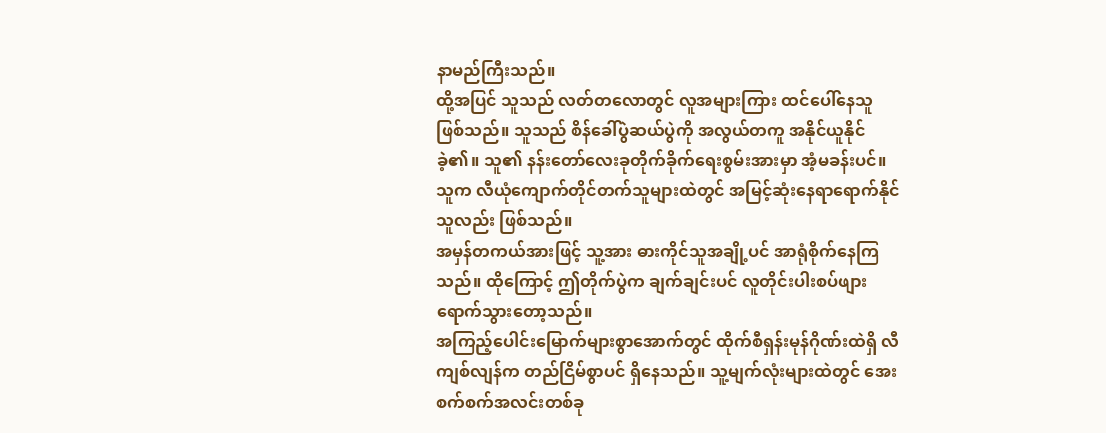နာမည်ကြီးသည်။
ထို့အပြင် သူသည် လတ်တလောတွင် လူအများကြား ထင်ပေါ်နေသူ ဖြစ်သည်။ သူသည် စိန်ခေါ်ပွဲဆယ်ပွဲကို အလွယ်တကူ အနိုင်ယူနိုင်ခဲ့၏။ သူ၏ နန်းတော်လေးခုတိုက်ခိုက်ရေးစွမ်းအားမှာ အံ့မခန်းပင်။ သူက လီယုံကျောက်တိုင်တက်သူများထဲတွင် အမြင့်ဆုံးနေရာရောက်နိုင်သူလည်း ဖြစ်သည်။
အမှန်တကယ်အားဖြင့် သူ့အား ဓားကိုင်သူအချို့ပင် အာရုံစိုက်နေကြသည်။ ထိုကြောင့် ဤတိုက်ပွဲက ချက်ချင်းပင် လူတိုင်းပါးစပ်ဖျားရောက်သွားတော့သည်။
အကြည့်ပေါင်းမြောက်များစွာအောက်တွင် ထိုက်စီရှန်းမုန်ဂိုဏ်းထဲရှိ လီကျစ်လျန်က တည်ငြိမ်စွာပင် ရှိနေသည်။ သူ့မျက်လုံးများထဲတွင် အေးစက်စက်အလင်းတစ်ခု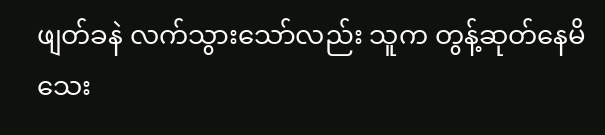ဖျတ်ခနဲ လက်သွားသော်လည်း သူက တွန့်ဆုတ်နေမိသေး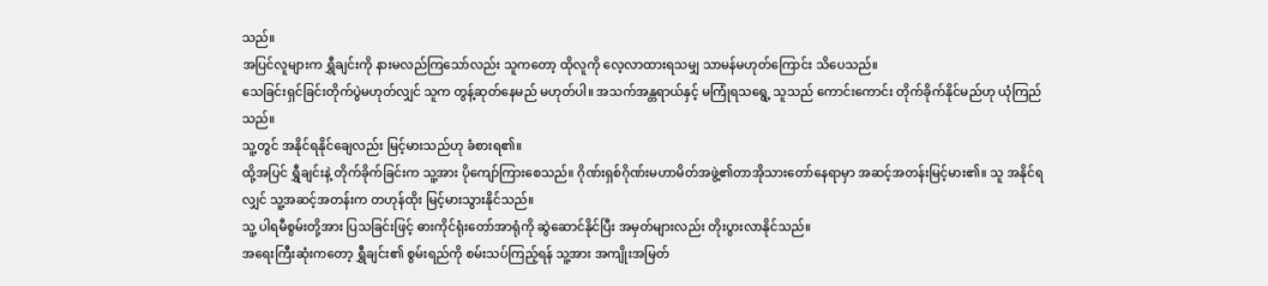သည်။
အပြင်လူများက ရွှီချင်းကို နားမလည်ကြသော်လည်း သူကတော့ ထိုလူကို လေ့လာထားရသမျှ သာမန်မဟုတ်ကြောင်း သိပေသည်။
သေခြင်းရှင်ခြင်းတိုက်ပွဲမဟုတ်လျှင် သူက တွန့်ဆုတ်နေမည် မဟုတ်ပါ။ အသက်အန္တရာယ်နှင့် မကြုံရသရွေ့ သူသည် ကောင်းကောင်း တိုက်ခိုက်နိုင်မည်ဟု ယုံကြည်သည်။
သူ့တွင် အနိုင်ရနိုင်ချေလည်း မြင့်မားသည်ဟု ခံစားရ၏။
ထို့အပြင် ရွှီချင်းနဲ့ တိုက်ခိုက်ခြင်းက သူ့အား ပိုကျော်ကြားစေသည်။ ဂိုဏ်းရှစ်ဂိုဏ်းမဟာမိတ်အဖွဲ့၏တာအိုသားတော်နေရာမှာ အဆင့်အတန်းမြင့်မား၏။ သူ အနိုင်ရလျှင် သူ့အဆင့်အတန်းက တဟုန်ထိုး မြင့်မားသွားနိုင်သည်။
သူ့ ပါရမီစွမ်းတို့အား ပြသခြင်းဖြင့် ဓားကိုင်ရုံးတော်အာရုံကို ဆွဲဆောင်နိုင်ပြီး အမှတ်များလည်း တိုးပွားလာနိုင်သည်။
အရေးကြီးဆုံးကတော့ ရွှီချင်း၏ စွမ်းရည်ကို စမ်းသပ်ကြည့်ရန် သူ့အား အကျိုးအမြတ်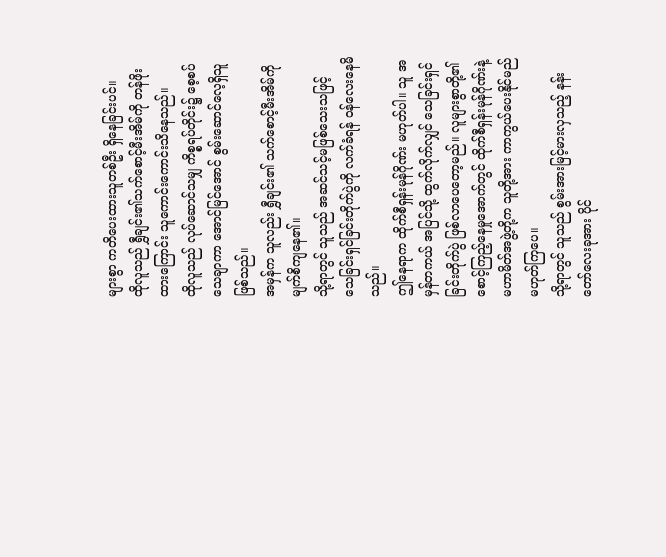များစွာ ကတိပေးထားသူတစ်ဦး ရှိနေခြင်းပင်။
ထိုလူသည် ရွှီချင်း၏သက်စောင့်မီးအိမ်ကို တန်ဖိုးထားကြောင်း သူကောင်းကောင်းသိနေသည်။
ထိုလူသည် လုပ်ဆောင်သမျှ ကိစ္စရပ်တိုင်း၌ စေ့စပ်သေချာကာ အောင်မြင်အောင် စွမ်းဆောင်လေ့ရှိသူ ဖြစ်သည်။
အမှန်က သူလည်း ရွှီချင်း၏ သက်စောင့်မီးအိမ်ကို မျက်စိကျနေ၏။
သို့ရာတွင် သူသည် အဆင်သင့်မဖြစ်သေးသဖြင့် သေခြင်းရှင်ခြင်းတိုက်ပွဲကို လက်ခံရန် ဝန်လေးနေမိသည်။
ဤနေရာက ထိုက်စီရှန်းမုန်ဂိုဏ်း မဟုတ်ပါ။ သူ အမှန်တကယ် အပြင်သို့ ထွက်လိုက်လျှင် သေခြင်းရှင်ခြင်းတိုက်ပွဲ ဖြစ်လာပေတော့မည်။ လူများစွာတို့၏ စောင့်ကြည့်နေမှုအောက်တွင် ထိုက်စီရှန်းမုန်ဂိုဏ်းနဲ့ မဟာမိတ်အဖွဲ့တို့က သူတို့အား ကာကွယ်ပေးနိုင်မည်မဟုတ်ကြပေ။
သို့ရာတွင် သူသည် စွမ်းအားမြင့်မားလှသည့် နန်းတော်လေးခုအား ပိုင်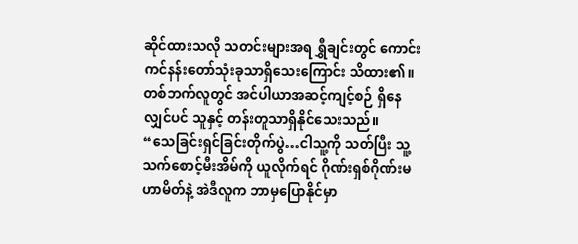ဆိုင်ထားသလို သတင်းများအရ ရွှီချင်းတွင် ကောင်းကင်နန်းတော်သုံးခုသာရှိသေးကြောင်း သိထား၏။
တစ်ဘက်လူတွင် အင်ပါယာအဆင့်ကျင့်စဉ် ရှိနေလျှင်ပင် သူနှင့် တန်းတူသာရှိနိုင်သေးသည်။
“သေခြင်းရှင်ခြင်းတိုက်ပွဲ…ငါသူ့ကို သတ်ပြီး သူ့သက်စောင့်မီးအိမ်ကို ယူလိုက်ရင် ဂိုဏ်းရှစ်ဂိုဏ်းမဟာမိတ်နဲ့ အဲဒီလူက ဘာမှပြောနိုင်မှာ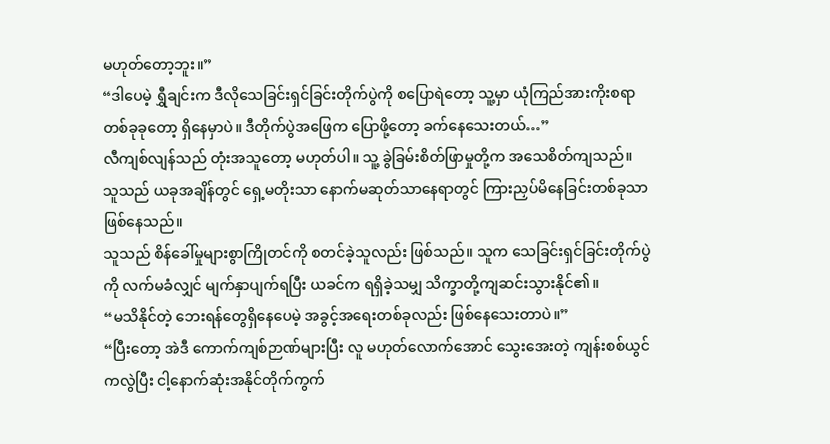မဟုတ်တော့ဘူး။”
“ဒါပေမဲ့ ရွှီချင်းက ဒီလိုသေခြင်းရှင်ခြင်းတိုက်ပွဲကို စပြောရဲတော့ သူ့မှာ ယုံကြည်အားကိုးစရာတစ်ခုခုတော့ ရှိနေမှာပဲ။ ဒီတိုက်ပွဲအဖြေက ပြောဖို့တော့ ခက်နေသေးတယ်…”
လီကျစ်လျန်သည် တုံးအသူတော့ မဟုတ်ပါ။ သူ့ ခွဲခြမ်းစိတ်ဖြာမှုတို့က အသေစိတ်ကျသည်။ သူသည် ယခုအချိန်တွင် ရှေ့မတိုးသာ နောက်မဆုတ်သာနေရာတွင် ကြားညှပ်မိနေခြင်းတစ်ခုသာ ဖြစ်နေသည်။
သူသည် စိန်ခေါ်မှုများစွာကြိုတင်ကို စတင်ခဲ့သူလည်း ဖြစ်သည်။ သူက သေခြင်းရှင်ခြင်းတိုက်ပွဲကို လက်မခံလျှင် မျက်နှာပျက်ရပြီး ယခင်က ရရှိခဲ့သမျှ သိက္ခာတို့ကျဆင်းသွားနိုင်၏။
“မသိနိုင်တဲ့ ဘေးရန်တွေရှိနေပေမဲ့ အခွင့်အရေးတစ်ခုလည်း ဖြစ်နေသေးတာပဲ။”
“ပြီးတော့ အဲဒီ ကောက်ကျစ်ဉာဏ်များပြီး လူ မဟုတ်လောက်အောင် သွေးအေးတဲ့ ကျန်းစစ်ယွင်ကလွဲပြီး ငါ့နောက်ဆုံးအနိုင်တိုက်ကွက်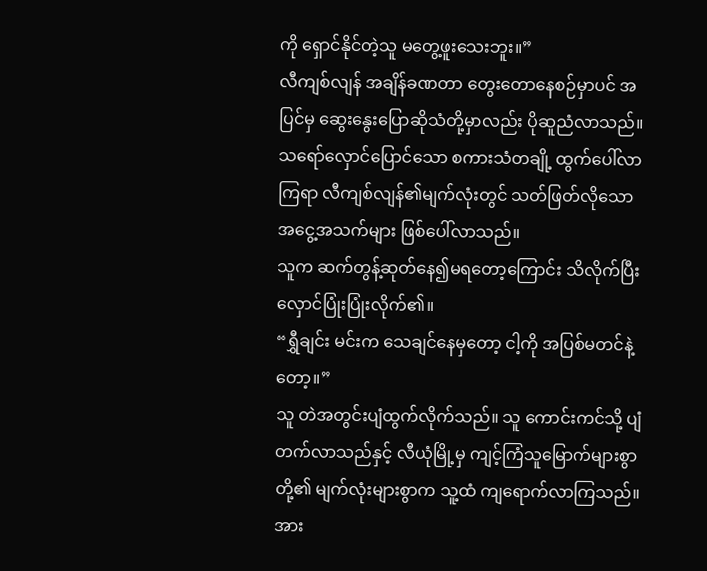ကို ရှောင်နိုင်တဲ့သူ မတွေ့ဖူးသေးဘူး။”
လီကျစ်လျန် အချိန်ခဏတာ တွေးတောနေစဉ်မှာပင် အပြင်မှ ဆွေးနွေးပြောဆိုသံတို့မှာလည်း ပိုဆူညံလာသည်။ သရော်လှောင်ပြောင်သော စကားသံတချို့ ထွက်ပေါ်လာကြရာ လီကျစ်လျန်၏မျက်လုံးတွင် သတ်ဖြတ်လိုသော အငွေ့အသက်များ ဖြစ်ပေါ်လာသည်။
သူက ဆက်တွန့်ဆုတ်နေ၍မရတော့ကြောင်း သိလိုက်ပြီး လှောင်ပြုံးပြုံးလိုက်၏။
“ရွှီချင်း မင်းက သေချင်နေမှတော့ ငါ့ကို အပြစ်မတင်နဲ့တော့။”
သူ တဲအတွင်းပျံထွက်လိုက်သည်။ သူ ကောင်းကင်သို့ ပျံတက်လာသည်နှင့် လီယုံမြို့မှ ကျင့်ကြံသူမြောက်များစွာတို့၏ မျက်လုံးများစွာက သူ့ထံ ကျရောက်လာကြသည်။
အား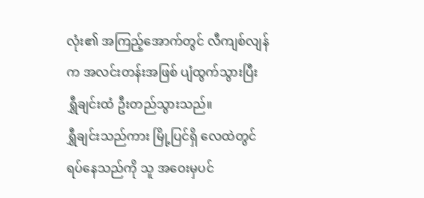လုံး၏ အကြည့်အောက်တွင် လီကျစ်လျန်က အလင်းတန်းအဖြစ် ပျံထွက်သွားပြီး ရွှီချင်းထံ ဦးတည်သွားသည်။
ရွှီချင်းသည်ကား မြို့ပြင်ရှိ လေထဲတွင် ရပ်နေသည်ကို သူ အဝေးမှပင်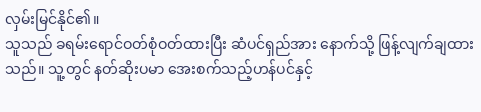လှမ်းမြင်နိုင်၏။
သူသည် ခရမ်းရောင်ဝတ်စုံဝတ်ထားပြီး ဆံပင်ရှည်အား နောက်သို့ ဖြန့်လျက်ချထားသည်။ သူ့တွင် နတ်ဆိုးပမာ အေးစက်သည့်ဟန်ပင်နှင့်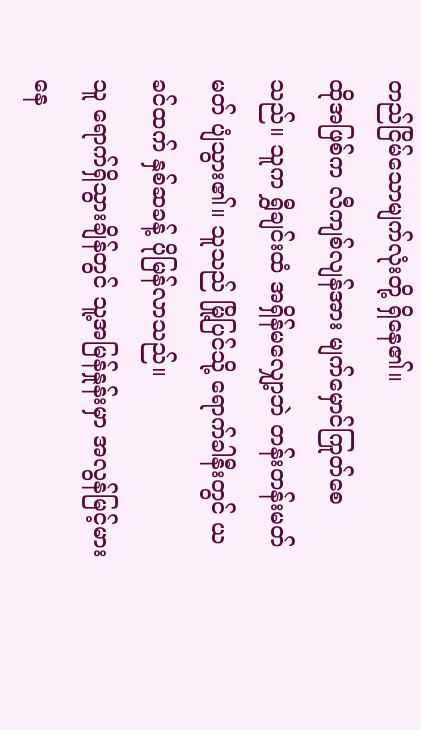တည်ငြိမ်သောမျက်လုံးတို့ ရှိနေ၏။
ထိုအဖြစ်က လီကျစ်လျန်အား မျက်မှောင်ကြုတ်စေသည်။ သူက ရွှီချင်းထံ အရှိန်မလျှော့ဘဲ တန်းတန်းမတ်မတ် ပျံသွား၏။ သူသည် မြို့ပြင်သို့ ရောက်ခါနီးတွင် ယခင်ထက် နှစ်ဆခန့် ပိုမြန်လာသည်။
သူ ရောက်ရှိသွားချိန်တွင် သူ့အမြန်နှုန်းမှာ အလွန်မြင့်မားနေ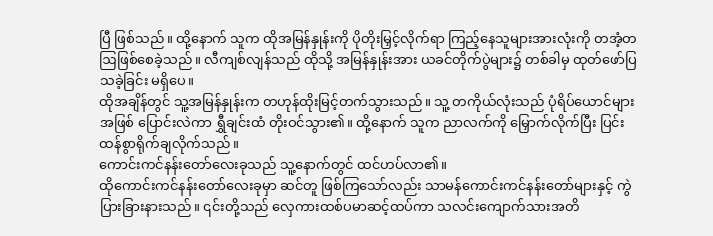ပြီ ဖြစ်သည်။ ထို့နောက် သူက ထိုအမြန်နှုန်းကို ပိုတိုးမြှင့်လိုက်ရာ ကြည့်နေသူများအားလုံးကို တအံ့တဩဖြစ်စေခဲ့သည်။ လီကျစ်လျန်သည် ထိုသို့ အမြန်နှုန်းအား ယခင်တိုက်ပွဲများ၌ တစ်ခါမှ ထုတ်ဖော်ပြသခဲ့ခြင်း မရှိပေ။
ထိုအချိန်တွင် သူ့အမြန်နှုန်းက တဟုန်ထိုးမြင့်တက်သွားသည်။ သူ့ တကိုယ်လုံးသည် ပုံရိပ်ယောင်များအဖြစ် ပြောင်းလဲကာ ရွှီချင်းထံ တိုးဝင်သွား၏။ ထို့နောက် သူက ညာလက်ကို မြှောက်လိုက်ပြီး ပြင်းထန်စွာရိုက်ချလိုက်သည်။
ကောင်းကင်နန်းတော်လေးခုသည် သူ့နောက်တွင် ထင်ဟပ်လာ၏။
ထိုကောင်းကင်နန်းတော်လေးခုမှာ ဆင်တူ ဖြစ်ကြသော်လည်း သာမန်ကောင်းကင်နန်းတော်များနှင့် ကွဲပြားခြားနားသည်။ ၎င်းတို့သည် လှေကားထစ်ပမာဆင့်ထပ်ကာ သလင်းကျောက်သားအတိ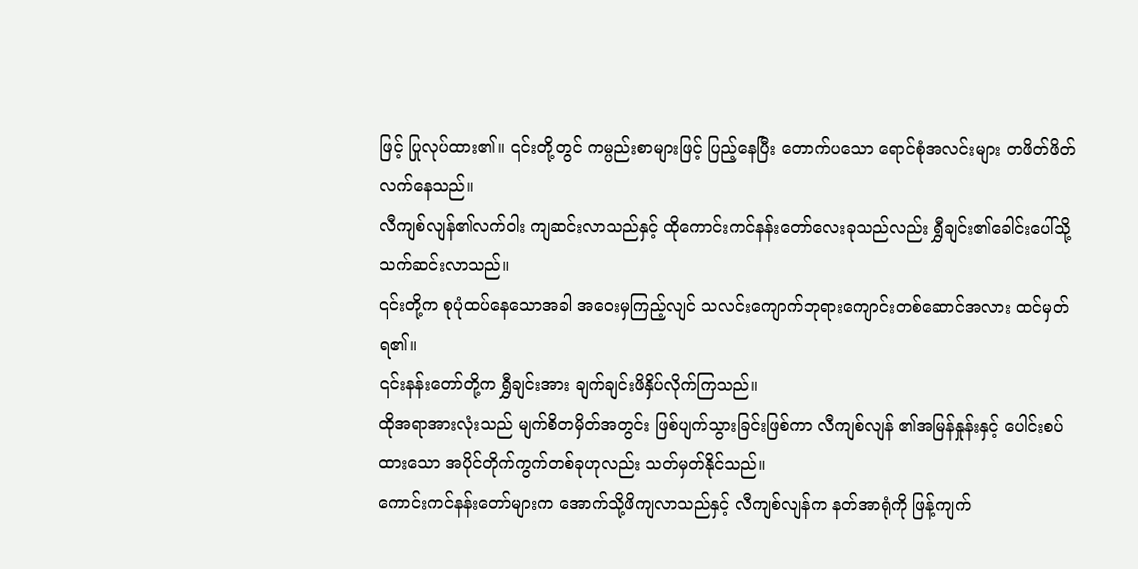ဖြင့် ပြုလုပ်ထား၏။ ၎င်းတို့တွင် ကမ္ပည်းစာများဖြင့် ပြည့်နေပြီး တောက်ပသော ရောင်စုံအလင်းများ တဖိတ်ဖိတ်လက်နေသည်။
လီကျစ်လျန်၏လက်ဝါး ကျဆင်းလာသည်နှင့် ထိုကောင်းကင်နန်းတော်လေးခုသည်လည်း ရွှီချင်း၏ခေါင်းပေါ်သို့ သက်ဆင်းလာသည်။
၎င်းတို့က စုပုံထပ်နေသောအခါ အဝေးမှကြည့်လျင် သလင်းကျောက်ဘုရားကျောင်းတစ်ဆောင်အလား ထင်မှတ်ရ၏။
၎င်းနန်းတော်တို့က ရွှီချင်းအား ချက်ချင်းဖိနှိပ်လိုက်ကြသည်။
ထိုအရာအားလုံးသည် မျက်စိတမှိတ်အတွင်း ဖြစ်ပျက်သွားခြင်းဖြစ်ကာ လီကျစ်လျန် ၏အမြန်နှုန်းနှင့် ပေါင်းစပ်ထားသော အပိုင်တိုက်ကွက်တစ်ခုဟုလည်း သတ်မှတ်နိုင်သည်။
ကောင်းကင်နန်းတော်များက အောက်သို့ဖိကျလာသည်နှင့် လီကျစ်လျန်က နတ်အာရုံကို ဖြန့်ကျက်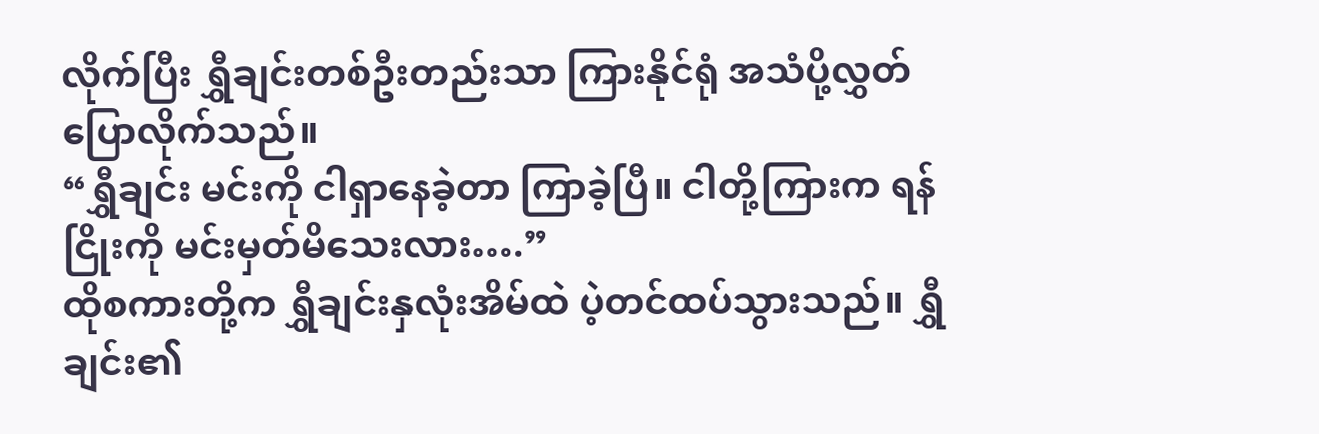လိုက်ပြီး ရွှီချင်းတစ်ဦးတည်းသာ ကြားနိုင်ရုံ အသံပို့လွှတ်ပြောလိုက်သည်။
“ရွှီချင်း မင်းကို ငါရှာနေခဲ့တာ ကြာခဲ့ပြီ။ ငါတို့ကြားက ရန်ငြိုးကို မင်းမှတ်မိသေးလား….”
ထိုစကားတို့က ရွှီချင်းနှလုံးအိမ်ထဲ ပဲ့တင်ထပ်သွားသည်။ ရွှီချင်း၏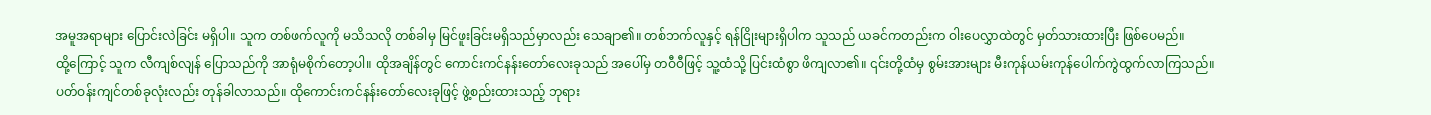အမူအရာများ ပြောင်းလဲခြင်း မရှိပါ။ သူက တစ်ဖက်လူကို မသိသလို တစ်ခါမှ မြင်ဖူးခြင်းမရှိသည်မှာလည်း သေချာ၏။ တစ်ဘက်လူနှင့် ရန်ငြိုးများရှိပါက သူသည် ယခင်ကတည်းက ဝါးပေလွှာထဲတွင် မှတ်သားထားပြီး ဖြစ်ပေမည်။
ထို့ကြောင့် သူက လီကျစ်လျန် ပြောသည်ကို အာရုံမစိုက်တော့ပါ။ ထိုအချိန်တွင် ကောင်းကင်နန်းတော်လေးခုသည် အပေါ်မှ တဝီဝီဖြင့် သူ့ထံသို့ ပြင်းထံစွာ ဖိကျလာ၏။ ၎င်းတို့ထံမှ စွမ်းအားများ မီးကုန်ယမ်းကုန်ပေါက်ကွဲထွက်လာကြသည်။
ပတ်ဝန်းကျင်တစ်ခုလုံးလည်း တုန်ခါလာသည်။ ထိုကောင်းကင်နန်းတော်လေးခုဖြင့် ဖွဲ့စည်းထားသည့် ဘုရား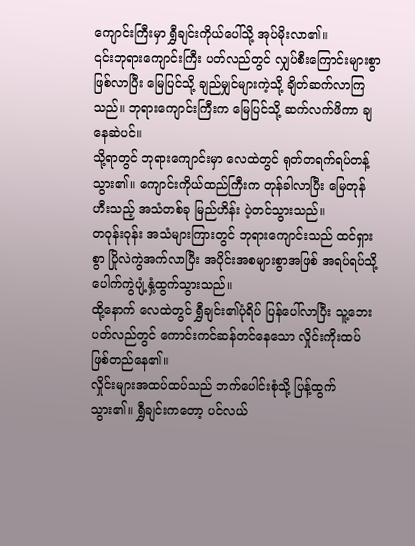ကျောင်းကြီးမှာ ရွှီချင်းကိုယ်ပေါ်သို့ အုပ်မိုးလာ၏။
၎င်းဘုရားကျောင်းကြီး ပတ်လည်တွင် လျှပ်စီးကြောင်းများစွာ ဖြစ်လာပြီး မြေပြင်သို့ ချည်မျှင်များကဲ့သို့ ချိတ်ဆက်လာကြသည်။ ဘုရားကျောင်းကြီးက မြေပြင်သို့ ဆက်လက်ဖိကာ ချနေဆဲပင်။
သို့ရာတွင် ဘုရားကျောင်းမှာ လေထဲတွင် ရုတ်တရက်ရပ်တန့်သွား၏။ ကျောင်းကိုယ်ထည်ကြီးက တုန်ခါလာပြီး မြေတုန်ဟီးသည့် အသံတစ်ခု မြည်ဟိန်း ပဲ့တင်သွားသည်။
တဝုန်းဝုန်း အသံများကြားတွင် ဘုရားကျောင်းသည် ထင်ရှားစွာ ပြိုလဲကွဲအက်လာပြီး အပိုင်းအစများစွာအဖြစ် အရပ်ရပ်သို့ ပေါက်ကွဲပျံ့နှံ့ထွက်သွားသည်။
ထို့နောက် လေထဲတွင် ရွှီချင်း၏ပုံရိပ် ပြန်ပေါ်လာပြီး သူ့ဘေးပတ်လည်တွင် ကောင်းကင်ဆန်တင်နေသော လှိုင်းကိုးထပ် ဖြစ်တည်နေ၏။
လှိုင်းများအထပ်ထပ်သည် ဘက်ပေါင်းစုံသို့ ပြန့်ထွက်သွား၏။ ရွှီချင်းကတော့ ပင်လယ်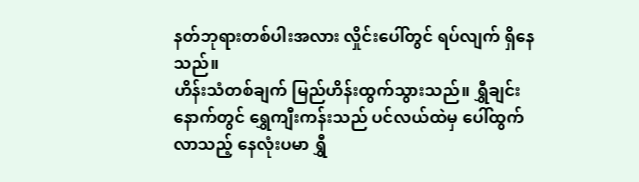နတ်ဘုရားတစ်ပါးအလား လှိုင်းပေါ်တွင် ရပ်လျက် ရှိနေသည်။
ဟိန်းသံတစ်ချက် မြည်ဟိန်းထွက်သွားသည်။ ရွှီချင်းနောက်တွင် ရွှေကျီးကန်းသည် ပင်လယ်ထဲမှ ပေါ်ထွက်လာသည့် နေလုံးပမာ ရွှီ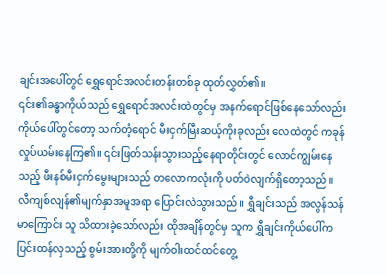ချင်းအပေါ်တွင် ရွှေရောင်အလင်းတန်းတစ်ခု ထုတ်လွှတ်၏။
၎င်း၏ခန္ဓာကိုယ်သည် ရွှေရောင်အလင်းထဲတွင်မှ အနက်ရောင်ဖြစ်နေသော်လည်း ကိုယ်ပေါ်တွင်တော့ သက်တံ့ရောင် မီးငှက်မြီးဆယ့်ကိုးခုလည်း လေထဲတွင် ကခုန်လှုပ်ယမ်းနေကြ၏။ ၎င်းဖြတ်သန်းသွားသည့်နေရာတိုင်းတွင် လောင်ကျွမ်းနေသည့် ဖီးနစ်မီးငှက်မွေးများသည် တလောကလုံးကို ပတ်ဝဲလျက်ရှိတော့သည်။
လီကျစ်လျန်၏မျက်နှာအမူအရာ ပြောင်းလဲသွားသည်။ ရွှီချင်းသည် အလွန်သန်မာကြောင်း သူ သိထားခဲ့သော်လည်း ထိုအချိန်တွင်မှ သူက ရွှီချင်းကိုယ်ပေါ်က ပြင်းထန်လှသည့် စွမ်းအားတို့ကို မျက်ဝါးထင်ထင်တွေ့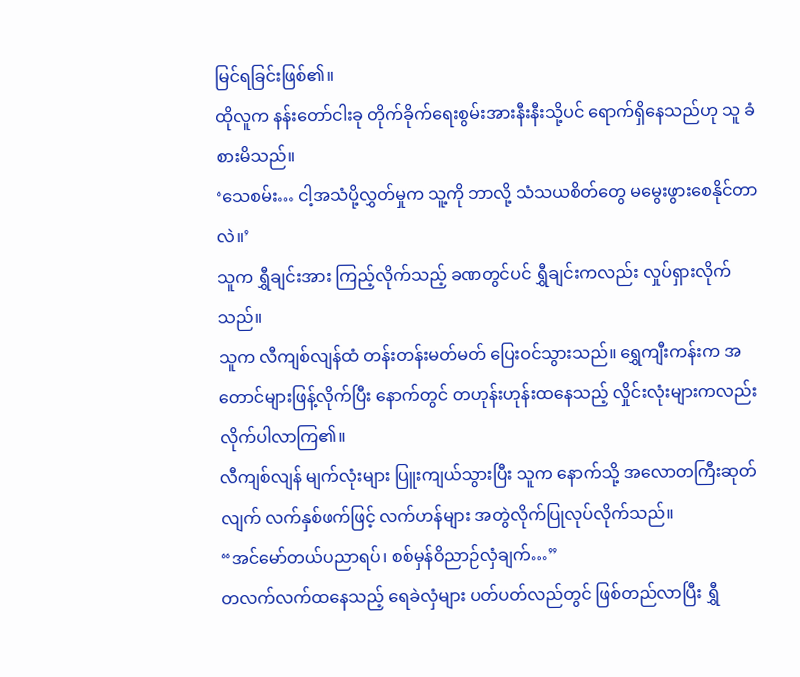မြင်ရခြင်းဖြစ်၏။
ထိုလူက နန်းတော်ငါးခု တိုက်ခိုက်ရေးစွမ်းအားနီးနီးသို့ပင် ရောက်ရှိနေသည်ဟု သူ ခံစားမိသည်။
‘သေစမ်း… ငါ့အသံပို့လွှတ်မှုက သူ့ကို ဘာလို့ သံသယစိတ်တွေ မမွေးဖွားစေနိုင်တာလဲ။’
သူက ရွှီချင်းအား ကြည့်လိုက်သည့် ခဏတွင်ပင် ရွှီချင်းကလည်း လှုပ်ရှားလိုက်သည်။
သူက လီကျစ်လျန်ထံ တန်းတန်းမတ်မတ် ပြေးဝင်သွားသည်။ ရွှေကျီးကန်းက အတောင်များဖြန့်လိုက်ပြီး နောက်တွင် တဟုန်းဟုန်းထနေသည့် လှိုင်းလုံးများကလည်း လိုက်ပါလာကြ၏။
လီကျစ်လျန် မျက်လုံးများ ပြူးကျယ်သွားပြီး သူက နောက်သို့ အလောတကြီးဆုတ်လျက် လက်နှစ်ဖက်ဖြင့် လက်ဟန်များ အတွဲလိုက်ပြုလုပ်လိုက်သည်။
“အင်မော်တယ်ပညာရပ်၊ စစ်မှန်ဝိညာဉ်လှံချက်…”
တလက်လက်ထနေသည့် ရေခဲလှံများ ပတ်ပတ်လည်တွင် ဖြစ်တည်လာပြီး ရွှီ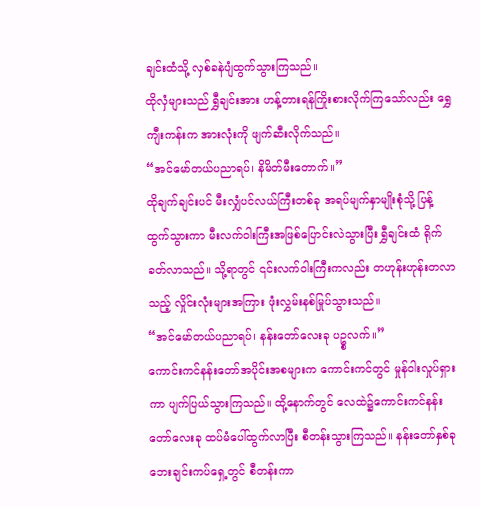ချင်းထံသို့ လှစ်ခနဲပျံထွက်သွားကြသည်။
ထိုလှံများသည် ရွှီချင်းအား ဟန့်တားရန်ကြိုးစားလိုက်ကြသော်လည်း ရွှေကျီးကန်းက အားလုံးကို ဖျက်ဆီးလိုက်သည်။
“အင်မော်တယ်ပညာရပ်၊ နိမိတ်မီးတောက်။”
ထိုချက်ချင်းပင် မီးလျှံပင်လယ်ကြီးတစ်ခု အရပ်မျက်နှာမျိုးစုံသို့ ပြန့်ထွက်သွားကာ မီးလက်ဝါးကြီးအဖြစ်ပြောင်းလဲသွားပြီး ရွှီချင်းထံ ရိုက်ခတ်လာသည်။ သို့ရာတွင် ၎င်းလက်ဝါးကြီးကလည်း တဟုန်းဟုန်းတလာသည့် လှိုင်းလုံးများအကြား ဖုံးလွှမ်းနစ်မြုပ်သွားသည်။
“အင်မော်တယ်ပညာရပ်၊ နန်းတော်လေးခု ပဥ္စလက်။”
ကောင်းကင်နန်းတော်အပိုင်းအစများက ကောင်းကင်တွင် မှုန်ဝါးလှုပ်ရှားကာ ပျက်ပြယ်သွားကြသည်။ ထို့နောက်တွင် လေထဲ၌ကောင်းကင်နန်းတော်လေးခု ထပ်မံပေါ်ထွက်လာပြီး စီတန်းသွားကြသည်။ နန်းတော်နှစ်ခု ဘေးချင်းကပ်ရှေ့တွင် စီတန်းကာ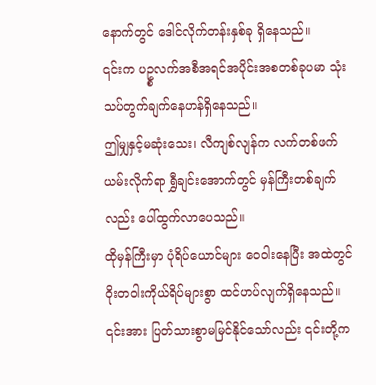နောက်တွင် ဒေါင်လိုက်တန်းနှစ်ခု ရှိနေသည်။
၎င်းက ပဥ္စလက်အစီအရင်အပိုင်းအစတစ်ခုပမာ သုံးသပ်တွက်ချက်နေဟန်ရှိနေသည်။
ဤမျှနှင့်မဆုံးသေး၊ လီကျစ်လျန်က လက်တစ်ဖက်ယမ်းလိုက်ရာ ရွှီချင်းအောက်တွင် မှန်ကြီးတစ်ချက်လည်း ပေါ်ထွက်လာပေသည်။
ထိုမှန်ကြီးမှာ ပုံရိပ်ယောင်များ ဝေဝါးနေပြီး အထဲတွင် ဝိုးတဝါးကိုယ်ရိပ်များစွာ ထင်ဟပ်လျက်ရှိနေသည်။ ၎င်းအား ပြတ်သားစွာမမြင်နိုင်သော်လည်း ၎င်းတို့က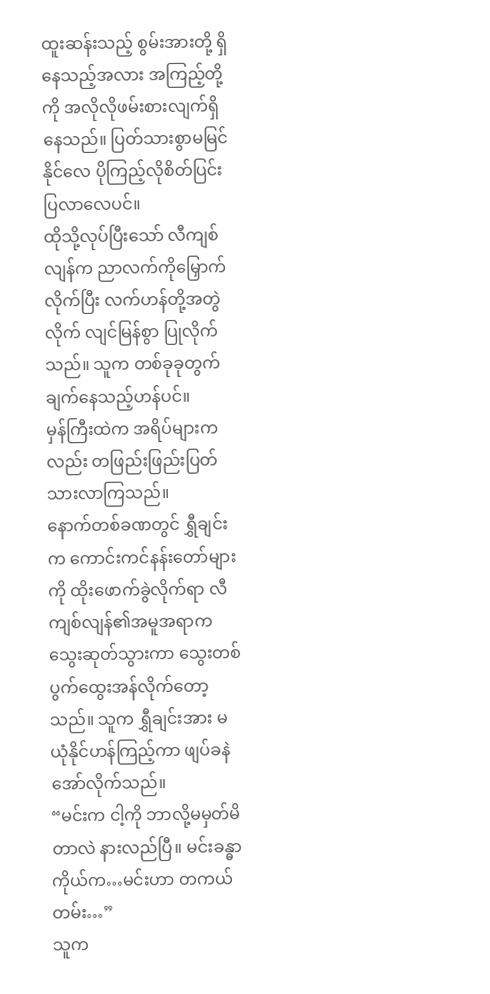ထူးဆန်းသည့် စွမ်းအားတို့ ရှိနေသည့်အလား အကြည့်တို့ကို အလိုလိုဖမ်းစားလျက်ရှိနေသည်။ ပြတ်သားစွာမမြင်နိုင်လေ ပိုကြည့်လိုစိတ်ပြင်းပြလာလေပင်။
ထိုသို့လုပ်ပြီးသော် လီကျစ်လျန်က ညာလက်ကိုမြှောက်လိုက်ပြီး လက်ဟန်တို့အတွဲလိုက် လျင်မြန်စွာ ပြုလိုက်သည်။ သူက တစ်ခုခုတွက်ချက်နေသည့်ဟန်ပင်။
မှန်ကြီးထဲက အရိပ်များကလည်း တဖြည်းဖြည်းပြတ်သားလာကြသည်။
နောက်တစ်ခဏတွင် ရွှီချင်းက ကောင်းကင်နန်းတော်များကို ထိုးဖောက်ခွဲလိုက်ရာ လီကျစ်လျန်၏အမူအရာက သွေးဆုတ်သွားကာ သွေးတစ်ပွက်ထွေးအန်လိုက်တော့သည်။ သူက ရွှီချင်းအား မယုံနိုင်ဟန်ကြည့်ကာ ဖျပ်ခနဲအော်လိုက်သည်။
“မင်းက ငါ့ကို ဘာလို့မမှတ်မိတာလဲ နားလည်ပြီ။ မင်းခန္ဓာကိုယ်က…မင်းဟာ တကယ်တမ်း…”
သူက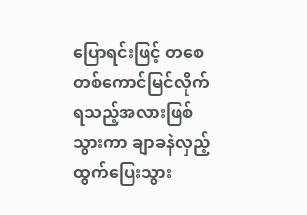ပြောရင်းဖြင့် တစေတစ်ကောင်မြင်လိုက်ရသည့်အလားဖြစ်သွားကာ ချာခနဲလှည့်ထွက်ပြေးသွား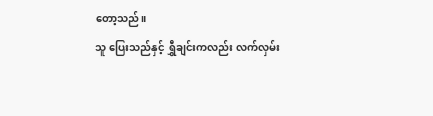တော့သည်။
သူ ပြေးသည်နှင့် ရွှီချင်းကလည်း လက်လှမ်း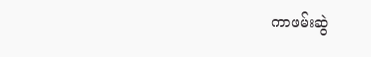ကာဖမ်းဆွဲ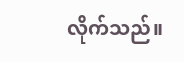လိုက်သည်။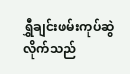ရွှီချင်းဖမ်းကုပ်ဆွဲလိုက်သည်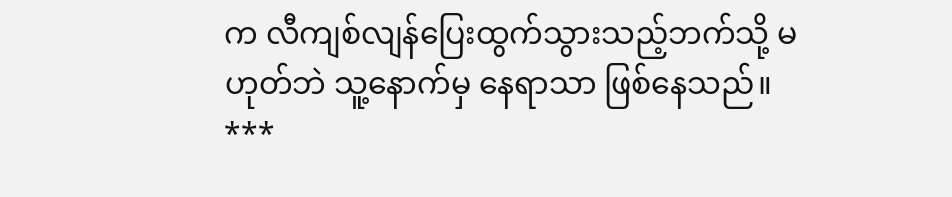က လီကျစ်လျန်ပြေးထွက်သွားသည့်ဘက်သို့ မဟုတ်ဘဲ သူ့နောက်မှ နေရာသာ ဖြစ်နေသည်။
***